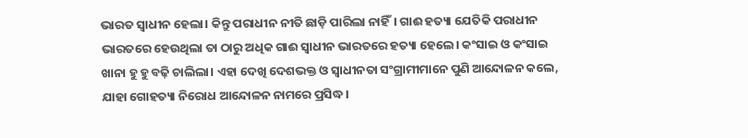ଭାରତ ସ୍ୱାଧୀନ ହେଲା। କିନ୍ତୁ ପରାଧୀନ ନୀତି ଛାଡ଼ି ପାରିଲା ନାହିଁ। ଗାଈ ହତ୍ୟା ଯେତିକି ପରାଧୀନ ଭାରତରେ ହେଉଥିଲା ତା ଠାରୁ ଅଧିକ ଗାଈ ସ୍ୱାଧୀନ ଭାରତରେ ହତ୍ୟା ହେଲେ। କଂସାଇ ଓ କଂସାଇ ଖାନା ହୁ ହୁ ବଢ଼ି ଚାଲିଲା। ଏହା ଦେଖି ଦେଶଭକ୍ତ ଓ ସ୍ୱାଧୀନତା ସଂଗ୍ରାମୀମାନେ ପୁଣି ଆନ୍ଦୋଳନ କଲେ, ଯାହା ଗୋହତ୍ୟା ନିରୋଧ ଆନ୍ଦୋଳନ ନାମରେ ପ୍ରସିଦ୍ଧ।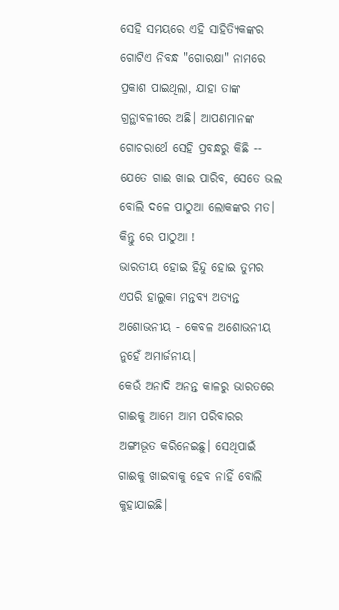ସେହି ସମୟରେ ଏହି ସାହିତ୍ୟିକଙ୍କର ଗୋଟିଏ ନିବନ୍ଧ "ଗୋରକ୍ଷା" ନାମରେ ପ୍ରକାଶ ପାଇଥିଲା, ଯାହା ତାଙ୍କ ଗ୍ରନ୍ଥାବଳୀରେ ଅଛି। ଆପଣମାନଙ୍କ ଗୋଚରାର୍ଥେ ସେହି ପ୍ରବନ୍ଧରୁ କିଛି --
ଯେତେ ଗାଈ ଖାଇ ପାରିବ, ସେତେ ଭଲ ବୋଲି ଦଳେ ପାଠୁଆ ଲୋକଙ୍କର ମତ।
କିନ୍ତୁ ରେ ପାଠୁଆ !
ଭାରତୀୟ ହୋଇ ହିନ୍ଦୁ ହୋଇ ତୁମର ଏପରି ହାଲୁକା ମନ୍ତବ୍ୟ ଅତ୍ୟନ୍ତ ଅଶୋଭନୀୟ - କେବଳ ଅଶୋଭନୀୟ ନୁହେଁ ଅମାର୍ଜନୀୟ।
କେଉଁ ଅନାଦି ଅନନ୍ତ କାଳରୁ ଭାରତରେ ଗାଈକୁ ଆମେ ଆମ ପରିବାରର ଅଙ୍ଗୀଭୂତ କରିନେଇଛୁ। ସେଥିପାଇଁ ଗାଈକୁ ଖାଇବାକୁ ହେବ ନାହିଁ ବୋଲି କୁହାଯାଇଛି।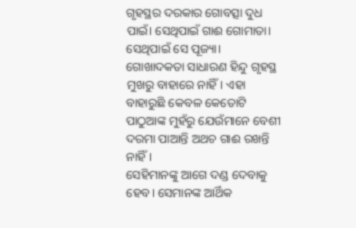ଗୃହସ୍ଥର ଦରକାର ଗୋବତ୍ସା ଦୁଧ ପାଇଁ। ସେଥିପାଇଁ ଗାଈ ଗୋମାତା। ସେଥିପାଇଁ ସେ ପୂଜ୍ୟା।
ଗୋଖାଦକତା ସାଧାରଣ ହିନ୍ଦୁ ଗୃହସ୍ଥ ମୁଖରୁ ବାହାରେ ନାହିଁ। ଏହା ବାହାରୁଛି କେବଳ କେତୋଟି ପାଠୁଆଙ୍କ ମୁହଁରୁ ଯେଉଁମାନେ ବେଶୀ ଦରମା ପାଆନ୍ତି ଅଥଚ ଗାଈ ରଖନ୍ତି ନାହିଁ।
ସେହିମାନଙ୍କୁ ଆଗେ ଦଣ୍ଡ ଦେବାକୁ ହେବ। ସେମାନଙ୍କ ଆର୍ଥିକ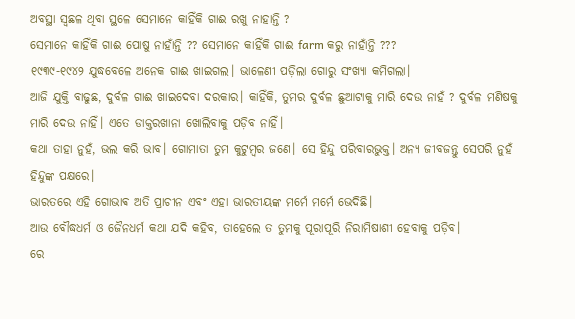ଅବସ୍ଥା ସ୍ଵଛଳ ଥିବା ସ୍ଥଳେ ସେମାନେ କାହିଁକି ଗାଈ ରଖୁ ନାହାନ୍ତି ?
ସେମାନେ କାହିଁକି ଗାଈ ପୋଷୁ ନାହାଁନ୍ତି ?? ସେମାନେ କାହିଁକି ଗାଈ farm କରୁ ନାହାଁନ୍ତି ???
୧୯୩୯-୧୯୪୨ ଯୁଦ୍ଧବେଳେ ଅନେକ ଗାଈ ଖାଇଗଲ। ଭାଳେଣୀ ପଡ଼ିଲା ଗୋରୁ ସଂଖ୍ୟା କମିଗଲା।
ଆଜି ଯୁକ୍ତି ବାଢୁଛ, ଦୁର୍ବଳ ଗାଈ ଖାଇଦେବା ଦରକାର। କାହିଁକି, ତୁମର ଦୁର୍ବଳ ଛୁଆଟାକୁ ମାରି ଦେଉ ନାହଁ ? ଦୁର୍ବଳ ମଣିଷକୁ ମାରି ଦେଉ ନାହିଁ। ଏତେ ଡାକ୍ତରଖାନା ଖୋଲିବାକୁ ପଡ଼ିବ ନାହିଁ।
କଥା ତାହା ନୁହଁ, ଭଲ କରି ଭାବ। ଗୋମାତା ତୁମ କୁଟୁମ୍ବର ଜଣେ। ସେ ହିନ୍ଦୁ ପରିବାରଭୁକ୍ତ। ଅନ୍ୟ ଜୀବଜନ୍ତୁ ସେପରି ନୁହଁ ହିନ୍ଦୁଙ୍କ ପକ୍ଷରେ।
ଭାରତରେ ଏହି ଗୋଭାଵ ଅତି ପ୍ରାଚୀନ ଏବଂ ଏହା ଭାରତୀୟଙ୍କ ମର୍ମେ ମର୍ମେ ଭେଦିଛି।
ଆଉ ବୌଦ୍ଧଧର୍ମ ଓ ଜୈନଧର୍ମ କଥା ଯଦି କହିବ, ତାହେଲେ ତ ତୁମକୁ ପୂରାପୂରି ନିରାମିଷାଶୀ ହେବାକୁ ପଡ଼ିବ।
ରେ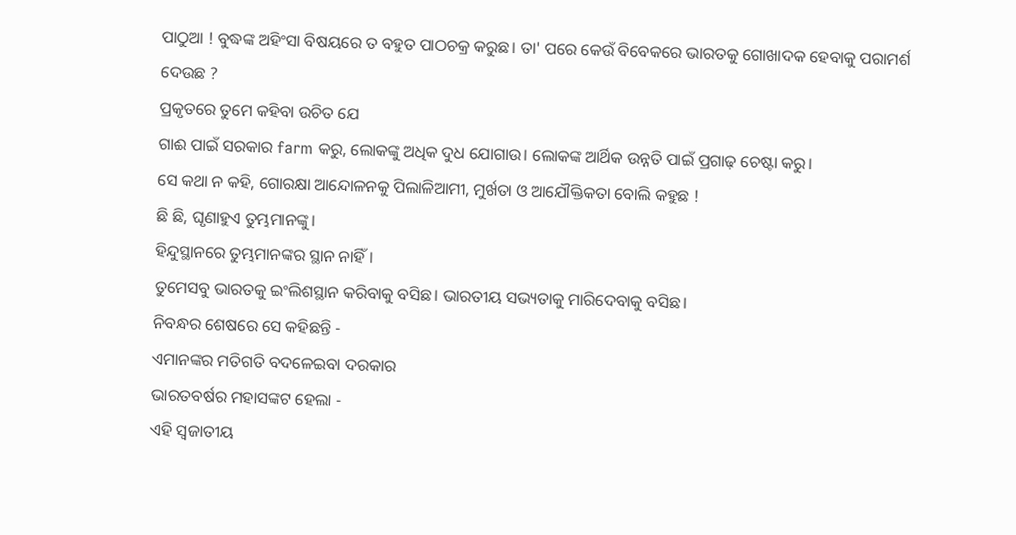ପାଠୁଆ ! ବୁଦ୍ଧଙ୍କ ଅହିଂସା ବିଷୟରେ ତ ବହୁତ ପାଠଚକ୍ର କରୁଛ। ତା' ପରେ କେଉଁ ବିବେକରେ ଭାରତକୁ ଗୋଖାଦକ ହେବାକୁ ପରାମର୍ଶ ଦେଉଛ ?
ପ୍ରକୃତରେ ତୁମେ କହିବା ଉଚିତ ଯେ
ଗାଈ ପାଇଁ ସରକାର farm କରୁ, ଲୋକଙ୍କୁ ଅଧିକ ଦୁଧ ଯୋଗାଉ। ଲୋକଙ୍କ ଆର୍ଥିକ ଉନ୍ନତି ପାଇଁ ପ୍ରଗାଢ଼ ଚେଷ୍ଟା କରୁ।
ସେ କଥା ନ କହି, ଗୋରକ୍ଷା ଆନ୍ଦୋଳନକୁ ପିଲାଳିଆମୀ, ମୁର୍ଖତା ଓ ଆଯୌକ୍ତିକତା ବୋଲି କହୁଛ !
ଛି ଛି, ଘୃଣାହୁଏ ତୁମ୍ଭମାନଙ୍କୁ।
ହିନ୍ଦୁସ୍ଥାନରେ ତୁମ୍ଭମାନଙ୍କର ସ୍ଥାନ ନାହିଁ।
ତୁମେସବୁ ଭାରତକୁ ଇଂଲିଶସ୍ଥାନ କରିବାକୁ ବସିଛ। ଭାରତୀୟ ସଭ୍ୟତାକୁ ମାରିଦେବାକୁ ବସିଛ।
ନିବନ୍ଧର ଶେଷରେ ସେ କହିଛନ୍ତି -
ଏମାନଙ୍କର ମତିଗତି ବଦଳେଇବା ଦରକାର
ଭାରତବର୍ଷର ମହାସଙ୍କଟ ହେଲା -
ଏହି ସ୍ଵଜାତୀୟ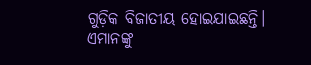ଗୁଡ଼ିକ ବିଜାତୀୟ ହୋଇଯାଇଛନ୍ତି।
ଏମାନଙ୍କୁ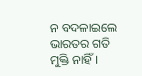ନ ବଦଳାଇଲେ ଭାରତର ଗତି ମୁକ୍ତି ନାହିଁ।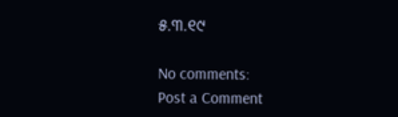୫.୩.୧୯

No comments:
Post a Comment